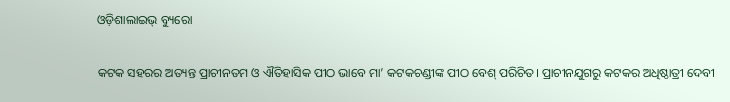ଓଡ଼ିଶାଲାଇଭ୍ ବ୍ୟୁରୋ

କଟକ ସହରର ଅତ୍ୟନ୍ତ ପ୍ରାଚୀନତମ ଓ ଐତିହାସିକ ପୀଠ ଭାବେ ମା’ କଟକଚଣ୍ଡୀଙ୍କ ପୀଠ ବେଶ୍‌ ପରିଚିତ। ପ୍ରାଚୀନଯୁଗରୁ କଟକର ଅଧିଷ୍ଠାତ୍ରୀ ଦେବୀ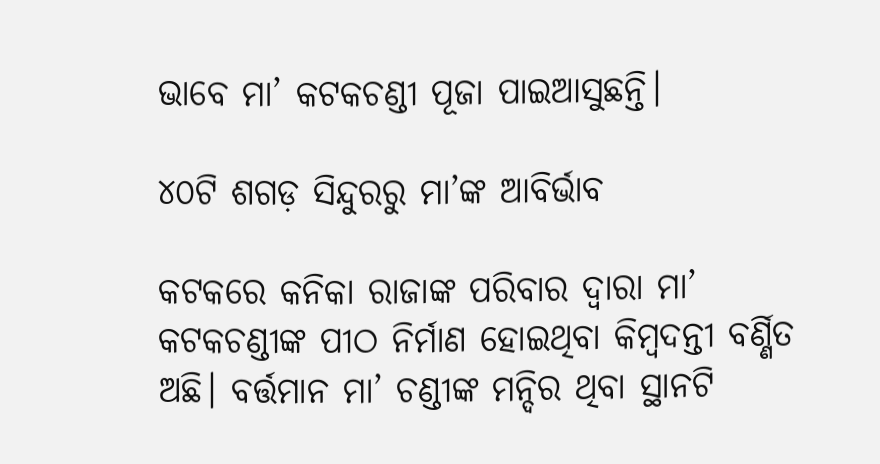ଭାବେ ମା’ କଟକଚଣ୍ଡୀ ପୂଜା ପାଇଆସୁଛନ୍ତି।

୪୦ଟି ଶଗଡ଼ ସିନ୍ଦୁରରୁ ମା’ଙ୍କ ଆବିର୍ଭାବ

କଟକରେ କନିକା ରାଜାଙ୍କ ପରିବାର ଦ୍ଵାରା ମା’ କଟକଚଣ୍ଡୀଙ୍କ ପୀଠ ନିର୍ମାଣ ହୋଇଥିବା କିମ୍ବଦନ୍ତୀ ବର୍ଣ୍ଣିତ ଅଛି। ବର୍ତ୍ତମାନ ମା’ ଚଣ୍ଡୀଙ୍କ ମନ୍ଦିର ଥିବା ସ୍ଥାନଟି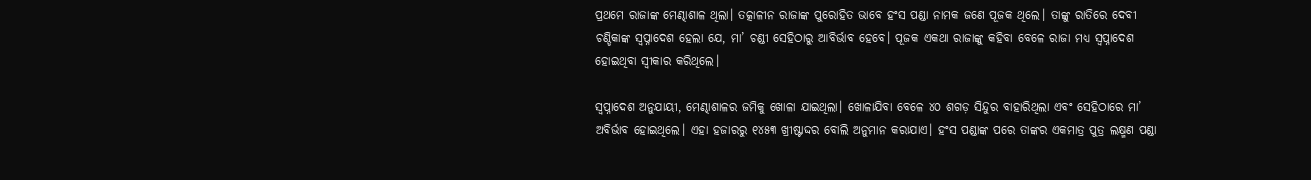ପ୍ରଥମେ ରାଜାଙ୍କ ମେଣ୍ଢାଶାଳ ଥିଲା। ତତ୍କାଳୀନ ରାଜାଙ୍କ ପୁରୋହିତ ଭାବେ ହଂସ ପଣ୍ଡା ନାମକ ଜଣେ ପୂଜକ ଥିଲେ। ତାଙ୍କୁ ରାତିରେ ଦେବୀ ଚଣ୍ଡିକାଙ୍କ ସ୍ଵପ୍ନାଦେଶ ହେଲା ଯେ, ମା’ ଚଣ୍ଡୀ ସେହିଠାରୁ ଆବିର୍ଭାବ ହେବେ। ପୂଜକ ଏକଥା ରାଜାଙ୍କୁ କହିବା ବେଳେ ରାଜା ମଧ୍ୟ ସ୍ଵପ୍ନାଦେଶ ହୋଇଥିବା ସ୍ଵୀକାର କରିଥିଲେ।

ସ୍ଵପ୍ନାଦେଶ ଅନୁଯାୟୀ, ମେଣ୍ଢାଶାଳର ଜମିକୁ ଖୋଳା ଯାଇଥିଲା। ଖୋଳାଯିବା ବେଳେ ୪୦ ଶଗଡ଼ ସିନ୍ଦୁର ବାହାରିଥିଲା ଏବଂ ସେହିଠାରେ ମା’ ଅବିର୍ଭାବ ହୋଇଥିଲେ। ଏହା ହଜାରରୁ ୧୪୫୩ ଖ୍ରୀଷ୍ଟାଦ୍ଦର ବୋଲି ଅନୁମାନ କରାଯାଏ। ହଂସ ପଣ୍ଡାଙ୍କ ପରେ ତାଙ୍କର ଏକମାତ୍ର ପୁତ୍ର ଲକ୍ଷ୍ମଣ ପଣ୍ଡା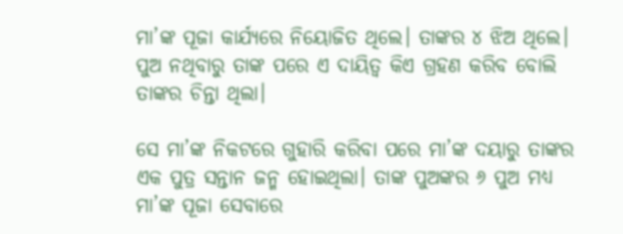ମା’ଙ୍କ ପୂଜା କାର୍ଯ୍ୟରେ ନିୟୋଜିତ ଥିଲେ। ତାଙ୍କର ୪ ଝିଅ ଥିଲେ। ପୁଅ ନଥିବାରୁ ତାଙ୍କ ପରେ ଏ ଦାୟିତ୍ୱ କିଏ ଗ୍ରହଣ କରିବ ବୋଲି ତାଙ୍କର ଚିନ୍ତା ଥିଲା।

ସେ ମା’ଙ୍କ ନିକଟରେ ଗୁହାରି କରିବା ପରେ ମା’ଙ୍କ ଦୟାରୁ ତାଙ୍କର ଏକ ପୁତ୍ର ସନ୍ତାନ ଜନ୍ମ ହୋଇଥିଲା। ତାଙ୍କ ପୁଅଙ୍କର ୬ ପୁଅ ମଧ୍ୟ ମା’ଙ୍କ ପୂଜା ସେବାରେ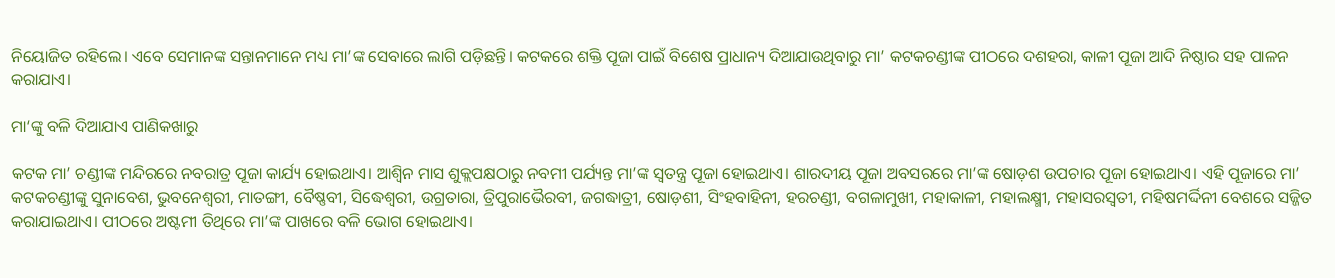ନିୟୋଜିତ ରହିଲେ। ଏବେ ସେମାନଙ୍କ ସନ୍ତାନମାନେ ମଧ୍ୟ ମା’ଙ୍କ ସେବାରେ ଲାଗି ପଡ଼ିଛନ୍ତି। କଟକରେ ଶକ୍ତି ପୂଜା ପାଇଁ ବିଶେଷ ପ୍ରାଧାନ୍ୟ ଦିଆଯାଉଥିବାରୁ ମା’ କଟକଚଣ୍ଡୀଙ୍କ ପୀଠରେ ଦଶହରା, କାଳୀ ପୂଜା ଆଦି ନିଷ୍ଠାର ସହ ପାଳନ କରାଯାଏ।

ମା‘ଙ୍କୁ ବଳି ଦିଆଯାଏ ପାଣିକଖାରୁ

କଟକ ମା’ ଚଣ୍ଡୀଙ୍କ ମନ୍ଦିରରେ ନବରାତ୍ର ପୂଜା କାର୍ଯ୍ୟ ହୋଇଥାଏ। ଆଶ୍ୱିନ ମାସ ଶୁକ୍ଲପକ୍ଷଠାରୁ ନବମୀ ପର୍ଯ୍ୟନ୍ତ ମା’ଙ୍କ ସ୍ୱତନ୍ତ୍ର ପୂଜା ହୋଇଥାଏ। ଶାରଦୀୟ ପୂଜା ଅବସରରେ ମା’ଙ୍କ ଷୋଡ଼ଶ ଉପଚାର ପୂଜା ହୋଇଥାଏ। ଏହି ପୂଜାରେ ମା’ କଟକଚଣ୍ଡୀଙ୍କୁ ସୁନାବେଶ, ଭୁବନେଶ୍ୱରୀ, ମାତଙ୍ଗୀ, ବୈଷ୍ଣବୀ, ସିଦ୍ଧେଶ୍ୱରୀ, ଉଗ୍ରତାରା, ତ୍ରିପୁରାଭୈରବୀ, ଜଗଦ୍ଧାତ୍ରୀ, ଷୋଡ଼ଶୀ, ସିଂହବାହିନୀ, ହରଚଣ୍ଡୀ, ବଗଳାମୁଖୀ, ମହାକାଳୀ, ମହାଲକ୍ଷ୍ମୀ, ମହାସରସ୍ୱତୀ, ମହିଷମର୍ଦ୍ଦିନୀ ବେଶରେ ସଜ୍ଜିତ କରାଯାଇଥାଏ। ପୀଠରେ ଅଷ୍ଟମୀ ତିଥିରେ ମା’ଙ୍କ ପାଖରେ ବଳି ଭୋଗ ହୋଇଥାଏ।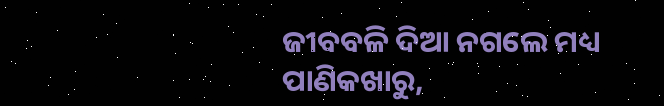ଜୀବବଳି ଦିଆ ନଗଲେ ମଧ୍ୟ ପାଣିକଖାରୁ,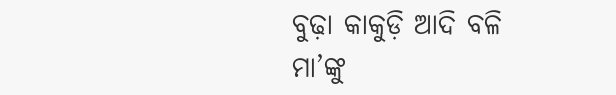ବୁଢ଼ା କାକୁଡ଼ି ଆଦି ବଳି ମା’ଙ୍କୁ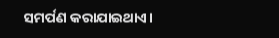ସମର୍ପଣ କରାଯାଇଥାଏ।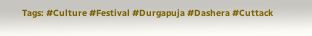Tags: #Culture #Festival #Durgapuja #Dashera #Cuttack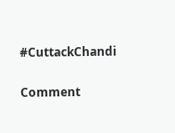#CuttackChandi

Comment